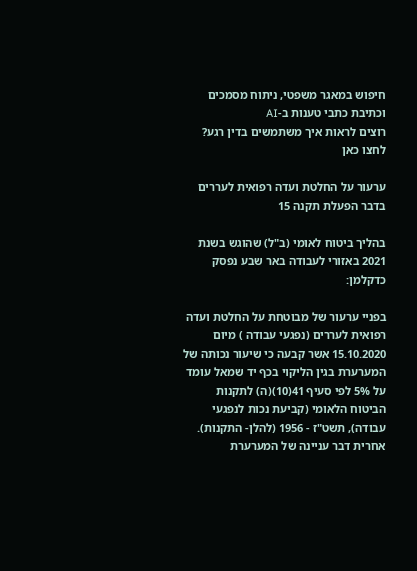חיפוש במאגר משפטי, ניתוח מסמכים וכתיבת כתבי טענות ב-AI
רוצים לראות איך משתמשים בדין רגע? לחצו כאן

ערעור על החלטת ועדה רפואית לעררים בדבר הפעלת תקנה 15

בהליך ביטוח לאומי (ב"ל) שהוגש בשנת 2021 באזורי לעבודה באר שבע נפסק כדקלמן:

בפניי ערעור של מבוטחת על החלטת ועדה רפואית לעררים (נפגעי עבודה ) מיום 15.10.2020 אשר קבעה כי שיעור נכותה של המערערת בגין הליקוי בכף יד שמאל עומד על 5% לפי סעיף 41(10)(ה) לתקנות הביטוח הלאומי (קביעת נכות לנפגעי עבודה), תשט"ז - 1956 (להלן- התקנות).
אחרית דבר עניינה של המערערת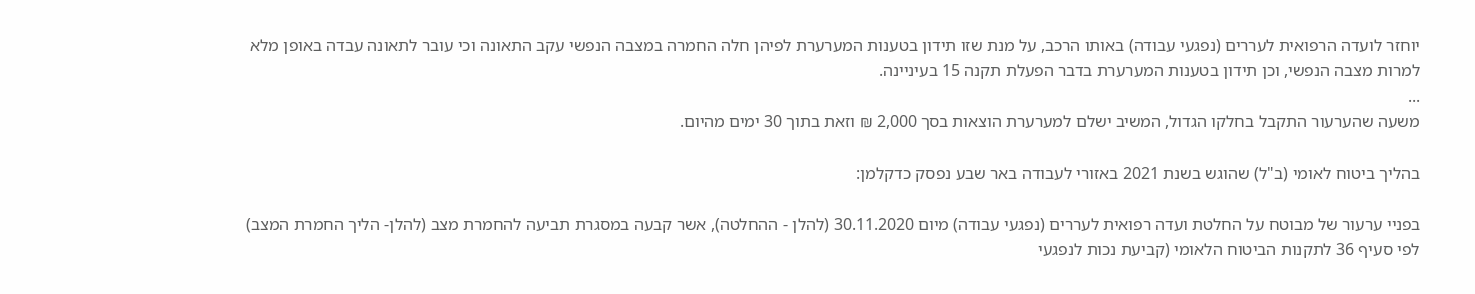יוחזר לועדה הרפואית לעררים (נפגעי עבודה) באותו הרכב, על מנת שזו תידון בטענות המערערת לפיהן חלה החמרה במצבה הנפשי עקב התאונה וכי עובר לתאונה עבדה באופן מלא למרות מצבה הנפשי, וכן תידון בטענות המערערת בדבר הפעלת תקנה 15 בעיניינה.
...
משעה שהערעור התקבל בחלקו הגדול, המשיב ישלם למערערת הוצאות בסך 2,000 ₪ וזאת בתוך 30 ימים מהיום.

בהליך ביטוח לאומי (ב"ל) שהוגש בשנת 2021 באזורי לעבודה באר שבע נפסק כדקלמן:

בפניי ערעור של מבוטח על החלטת ועדה רפואית לעררים (נפגעי עבודה) מיום 30.11.2020 (להלן - ההחלטה), אשר קבעה במסגרת תביעה להחמרת מצב (להלן- הליך החמרת המצב) לפי סעיף 36 לתקנות הביטוח הלאומי (קביעת נכות לנפגעי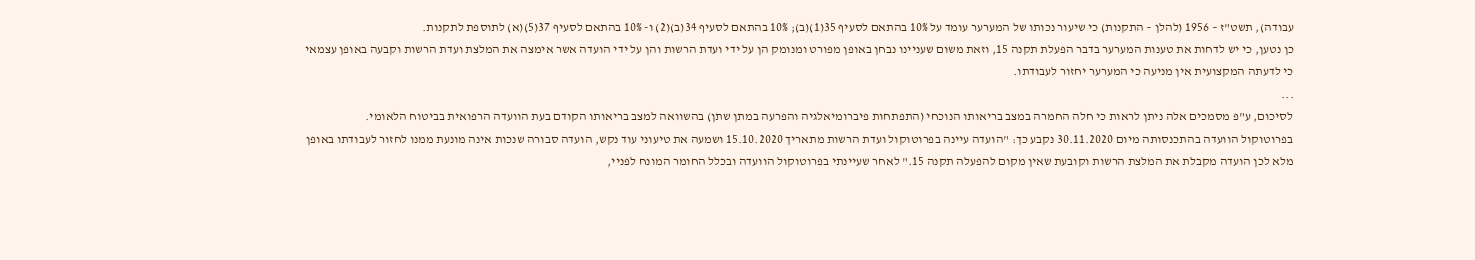עבודה), תשט"ז – 1956 (להלן – התקנות) כי שיעור נכותו של המערער עומד על 10% בהתאם לסעיף 35(1)(ב); 10% בהתאם לסעיף 34(ב)(2) ו- 10% בהתאם לסעיף 37(5)(א) לתוספת לתקנות.
כן נטען, כי יש לדחות את טענות המערער בדבר הפעלת תקנה 15, וזאת משום שעניינו נבחן באופן מפורט ומנומק הן על ידי ועדת הרשות והן על ידי הועדה אשר אימצה את המלצת ועדת הרשות וקבעה באופן עצמאי כי לדעתה המקצועית אין מניעה כי המערער יחזור לעבודתו.
...
לסיכום, ע"פ מסמכים אלה ניתן לראות כי חלה החמרה במצב בריאותו הנוכחי (התפתחות פיברומיאלגיה והפרעה במתן שתן) בהשוואה למצב בריאותו הקודם בעת הוועדה הרפואית בביטוח הלאומי.
בפרוטוקול הוועדה בהתכנסותה מיום 30.11.2020 נקבע כך: "הועדה עיינה בפרוטוקול ועדת הרשות מתאריך 15.10.2020 ושמעה את טיעוני עוד נקש, הועדה סבורה שנכות אינה מונעת ממנו לחזור לעבודתו באופן מלא לכן הועדה מקבלת את המלצת הרשות וקובעת שאין מקום להפעלה תקנה 15." לאחר שעיינתי בפרוטוקול הוועדה ובכלל החומר המונח לפניי,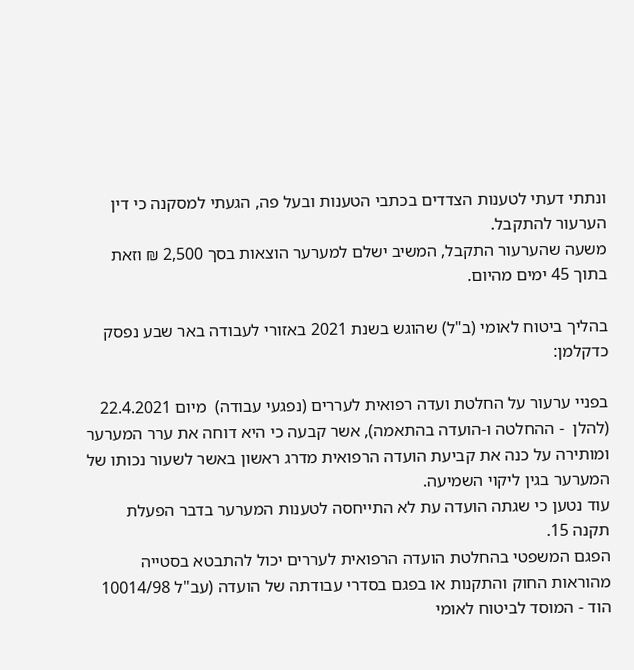ונתתי דעתי לטענות הצדדים בכתבי הטענות ובעל פה, הגעתי למסקנה כי דין הערעור להתקבל.
משעה שהערעור התקבל, המשיב ישלם למערער הוצאות בסך 2,500 ₪ וזאת בתוך 45 ימים מהיום.

בהליך ביטוח לאומי (ב"ל) שהוגש בשנת 2021 באזורי לעבודה באר שבע נפסק כדקלמן:

בפניי ערעור על החלטת ועדה רפואית לעררים (נפגעי עבודה)  מיום 22.4.2021 (להלן  - ההחלטה ו-הועדה בהתאמה), אשר קבעה כי היא דוחה את ערר המערער ומותירה על כנה את קביעת הועדה הרפואית מדרג ראשון באשר לשעור נכותו של המערער בגין ליקוי השמיעה.
עוד נטען כי שגתה הועדה עת לא התייחסה לטענות המערער בדבר הפעלת תקנה 15.
הפגם המשפטי בהחלטת הועדה הרפואית לעררים יכול להתבטא בסטייה מהוראות החוק והתקנות או בפגם בסדרי עבודתה של הועדה (עב"ל 10014/98 הוד - המוסד לביטוח לאומי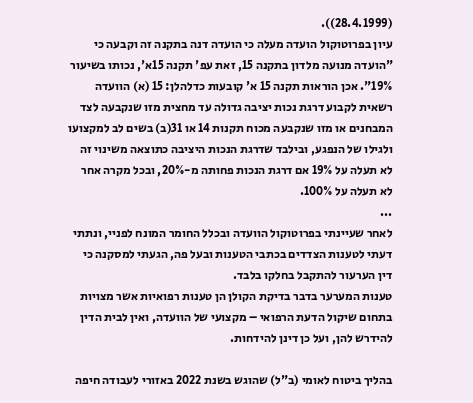(28.4.1999)).
עיון בפרוטוקול הועדה מעלה כי הועדה דנה בתקנה זה וקבעה כי "הועדה מנועה מלדון בתקנה 15, זאת עפ' תקנה 15א', נכותו בשיעור 19%". אכן הוראות תקנה 15 א' קובעות כדלהלן: 15 (א) הוועדה רשאית לקבוע דרגת נכות יציבה גדולה עד מחצית מזו שנקבעה לצד המבחנים או מזו שנקבעה מכוח תקנות 14 או 31(ב) בשים לב למקצועו ולגילו של הנפגע, ובילבד שדרגת הנכות היציבה כתוצאה משינוי זה לא תעלה על 19% אם דרגת הנכות פחותה מ-20%, ובכל מקרה אחר לא תעלה על 100%.
...
לאחר שעיינתי בפרוטוקול הוועדה ובכלל החומר המונח לפניי, ונתתי דעתי לטענות הצדדים בכתבי הטענות ובעל פה, הגעתי למסקנה כי דין הערעור להתקבל בחלקו בלבד.
טענות המערער בדבר בדיקת הקולן הן טענות רפואיות אשר מצויות בתחום שיקול הדעת הרפואי – מקצועי של הוועדה, ואין לבית הדין להידרש להן, ועל כן דינן להידחות.

בהליך ביטוח לאומי (ב"ל) שהוגש בשנת 2022 באזורי לעבודה חיפה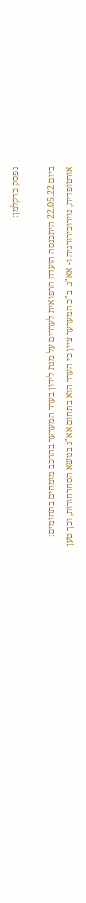נפסק כדקלמן:

ביום 22.05.22 היתכנסה הועדה הרפואית לעררים על מנת לידון בערר המערער בהרכב מומחים בתחומים: אורטופדיה, נוירוכירורגיה ו- אא"ג. ב"כ המערער ציין כי הערר הוא בתחום אא"ג בנושא הסחרחורות, וכך טען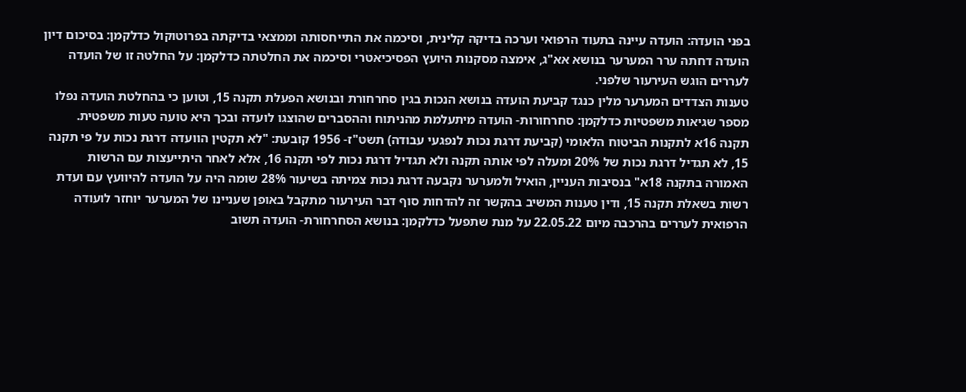בפני הועדה: הועדה עיינה בתעוד הרפואי וערכה בדיקה קלינית, וסיכמה את התייחסותה וממצאי בדיקתה בפרוטוקול כדלקמן: בסיכום דיון הועדה דחתה ערר המערער בנושא אא"ג, אימצה מסקנות היועץ הפסיכיאטרי וסיכמה את החלטתה כדלקמן: על החלטה זו של הועדה לעררים הוגש העירעור שלפני.
טענות הצדדים המערער מלין כנגד קביעת הועדה בנושא הנכות בגין סחרחורת ובנושא הפעלת תקנה 15, וטוען כי בהחלטת הועדה נפלו מספר שגיאות משפטיות כדלקמן: סחרחורות- הועדה מיתעלמת מהניתוח וההסברים שהוצגו לועדה ובכך היא טועה טעות משפטית.
תקנה 16א לתקנות הביטוח הלאומי (קביעת דרגת נכות לנפגעי עבודה) תשט"ז- 1956 קובעת: "לא תקטין הוועדה דרגת נכות על פי תקנה 15, לא תגדיל דרגת נכות של 20% ומעלה לפי אותה תקנה ולא תגדיל דרגת נכות לפי תקנה 16, אלא לאחר היתייעצות עם הרשות האמורה בתקנה 18א" בנסיבות העניין, הואיל ולמערער נקבעה דרגת נכות צמיתה בשיעור 28% שומה היה על הועדה להיוועץ עם ועדת רשות בשאלת תקנה 15, ודין טענות המשיב בהקשר זה להדחות סוף דבר העירעור מתקבל באופן שעניינו של המערער יוחזר לועודה הרפואית לעררים בהרכבה מיום 22.05.22 על מנת שתפעל כדלקמן: בנושא הסחרחורת- הועדה תשוב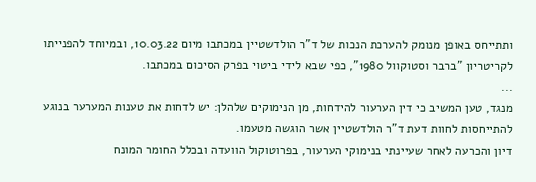ותתייחס באופן מנומק להערכת הנכות של ד"ר הולדשטיין במכתבו מיום 10.03.22, ובמיוחד להפנייתו לקריטריון "ברבר וסטוקוול 1980", כפי שבא לידי ביטוי בפרק הסיכום במכתבו.
...
מנגד, טען המשיב כי דין הערעור להידחות, מן הנימוקים שלהלן: יש לדחות את טענות המערער בנוגע להתייחסות לחוות דעת ד"ר הולדשטיין אשר הוגשה מטעמו.
דיון והכרעה לאחר שעיינתי בנימוקי הערעור, בפרוטוקול הוועדה ובכלל החומר המונח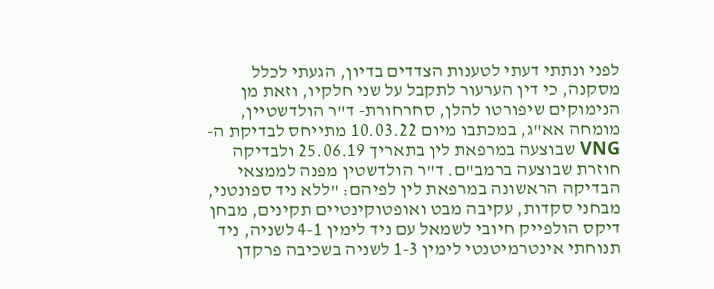לפני ונתתי דעתי לטענות הצדדים בדיון, הגעתי לכלל מסקנה, כי דין הערעור לתקבל על שני חלקיו, וזאת מן הנימוקים שיפורטו להלן, סחרחורת- ד"ר הולדשטיין, מומחה אא"ג, במכתבו מיום 10.03.22 מתייחס לבדיקת ה- VNG שבוצעה במרפאת לין בתאריך 25.06.19 ולבדיקה חוזרת שבוצעה ברמב"ם. ד"ר הולדשטין מפנה לממצאי הבדיקה הראשונה במרפאת לין לפיהם: "ללא ניד ספונטני, מבחני סקדות, עקיבה מבט ואופטוקינטיים תקינים, מבחן דיקס הולפייק חיובי לשמאל עם ניד לימין 4-1 לשניה, ניד תנוחתי אינטרמיטנטי לימין 1-3 לשניה בשכיבה פרקדן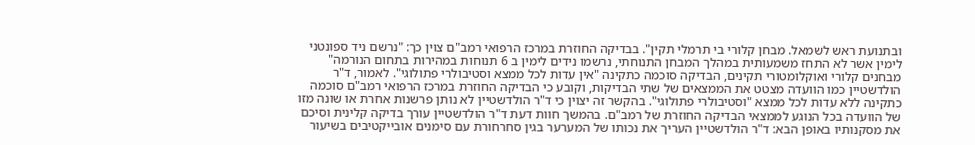ובתנועת ראש לשמאל. מבחן קלורי בי תרמלי תקין". בבדיקה החוזרת במרכז הרפואי רמב"ם צוין כך: "נרשם ניד ספונטני לימין אשר לא התחז משמעותית במהלך המבחן התנוחתי, נרשמו נידים לימין ב 6 תנוחות במהירות בתחום הנורמה" מבחנים קלורי ואוקלומטורי תקינים, הבדיקה סוכמה כתקינה "אין עדות לכל ממצא וסטיבולרי פתולוגי". לאמור, ד"ר הולדשטיין כמו הוועדה מצטט את הממצאים של שתי הבדיקות, וקובע כי הבדיקה החוזרת במרכז הרפואי רמב"ם סוכמה כתקינה ללא עדות לכל ממצא "וסטיבולרי פתולוגי". בהקשר זה יצוין כי ד"ר הולדשטיין לא נותן פרשנות אחרת או שונה מזו של הוועדה בכל הנוגע לממצאי הבדיקה החוזרת של רמב"ם. בהמשך חוות דעת ד"ר הולדשטיין עורך בדיקה קלינית וסיכם את מסקנותיו באופן הבא: ד"ר הולדשטיין העריך את נכותו של המערער בגין סחרחורת עם סימנים אובייקטיבים בשיעור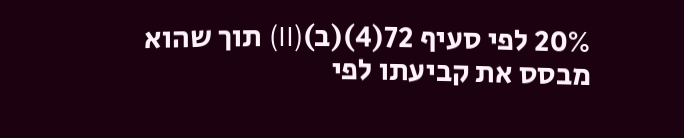20% לפי סעיף 72(4)(ב)(II) תוך שהוא מבסס את קביעתו לפי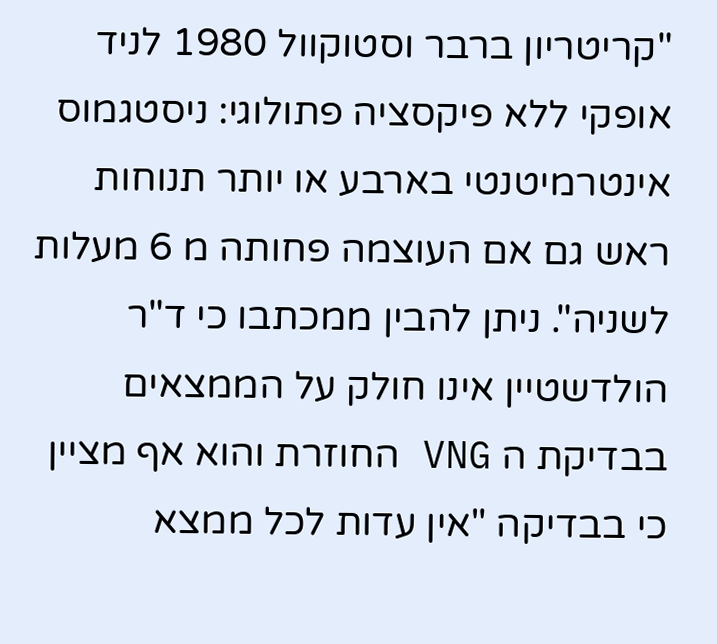"קריטריון ברבר וסטוקוול 1980 לניד אופקי ללא פיקסציה פתולוגי: ניסטגמוס אינטרמיטנטי בארבע או יותר תנוחות ראש גם אם העוצמה פחותה מ 6 מעלות לשניה". ניתן להבין ממכתבו כי ד"ר הולדשטיין אינו חולק על הממצאים בבדיקת ה VNG החוזרת והוא אף מציין כי בבדיקה "אין עדות לכל ממצא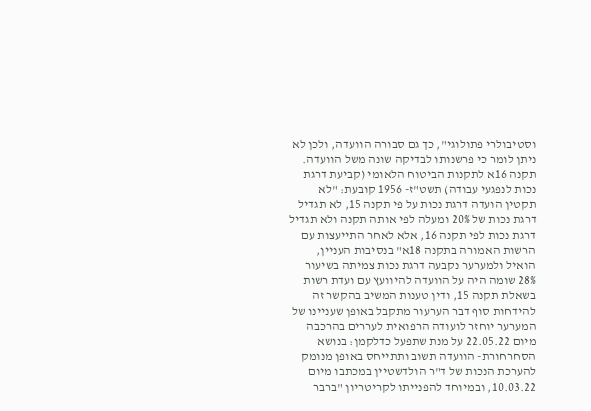וסטיבולרי פתולוגי", כך גם סבורה הוועדה, ולכן לא ניתן לומר כי פרשנותו לבדיקה שונה משל הוועדה.
תקנה 16א לתקנות הביטוח הלאומי (קביעת דרגת נכות לנפגעי עבודה) תשט"ז- 1956 קובעת: "לא תקטין הועדה דרגת נכות על פי תקנה 15, לא תגדיל דרגת נכות של 20% ומעלה לפי אותה תקנה ולא תגדיל דרגת נכות לפי תקנה 16, אלא לאחר התייעצות עם הרשות האמורה בתקנה 18א" בנסיבות העניין, הואיל ולמערער נקבעה דרגת נכות צמיתה בשיעור 28% שומה היה על הוועדה להיוועץ עם ועדת רשות בשאלת תקנה 15, ודין טענות המשיב בהקשר זה להידחות סוף דבר הערעור מתקבל באופן שעניינו של המערער יוחזר לועודה הרפואית לעררים בהרכבה מיום 22.05.22 על מנת שתפעל כדלקמן: בנושא הסחרחורת- הוועדה תשוב ותתייחס באופן מנומק להערכת הנכות של ד"ר הולדשטיין במכתבו מיום 10.03.22, ובמיוחד להפנייתו לקריטריון "ברבר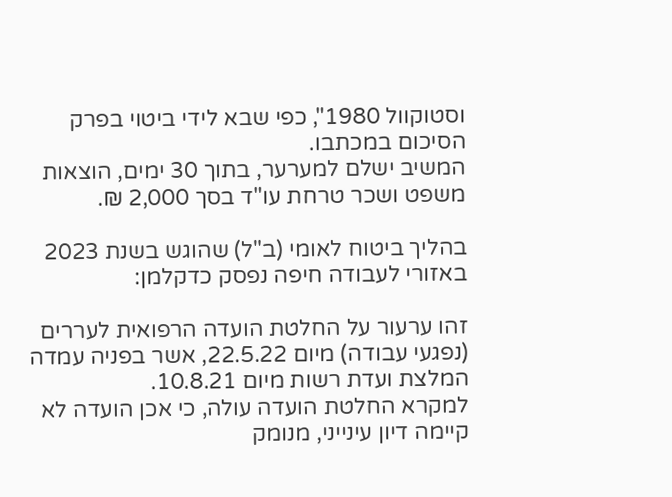וסטוקוול 1980", כפי שבא לידי ביטוי בפרק הסיכום במכתבו.
המשיב ישלם למערער, בתוך 30 ימים, הוצאות משפט ושכר טרחת עו"ד בסך 2,000 ₪.

בהליך ביטוח לאומי (ב"ל) שהוגש בשנת 2023 באזורי לעבודה חיפה נפסק כדקלמן:

זהו ערעור על החלטת הועדה הרפואית לעררים (נפגעי עבודה) מיום 22.5.22, אשר בפניה עמדה המלצת ועדת רשות מיום 10.8.21.
למקרא החלטת הועדה עולה, כי אכן הועדה לא קיימה דיון עינייני, מנומק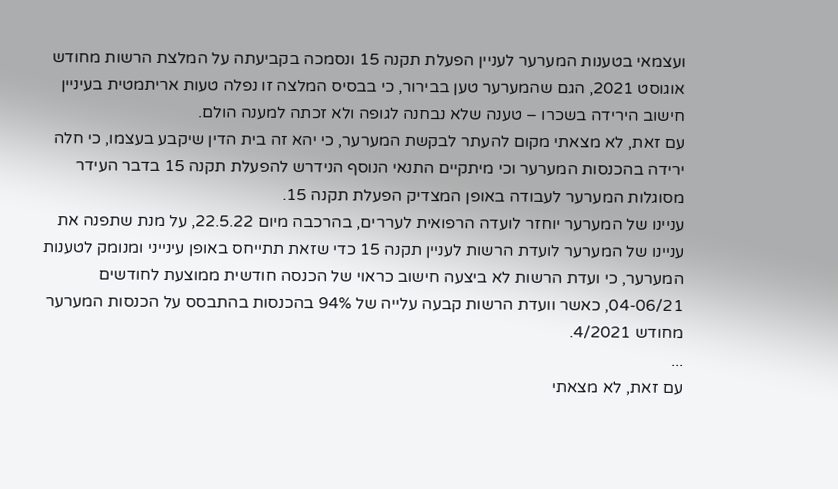ועצמאי בטענות המערער לעניין הפעלת תקנה 15 ונסמכה בקביעתה על המלצת הרשות מחודש אוגוסט 2021, הגם שהמערער טען בבירור, כי בבסיס המלצה זו נפלה טעות אריתמטית בעיניין חישוב הירידה בשכרו – טענה שלא נבחנה לגופה ולא זכתה למענה הולם.
עם זאת, לא מצאתי מקום להעתר לבקשת המערער, כי יהא זה בית הדין שיקבע בעצמו, כי חלה ירידה בהכנסות המערער וכי מיתקיים התנאי הנוסף הנידרש להפעלת תקנה 15 בדבר העידר מסוגלות המערער לעבודה באופן המצדיק הפעלת תקנה 15.
עניינו של המערער יוחזר לועדה הרפואית לעררים, בהרכבה מיום 22.5.22, על מנת שתפנה את עניינו של המערער לועדת הרשות לעניין תקנה 15 כדי שזאת תתייחס באופן עינייני ומנומק לטענות המערער, כי ועדת הרשות לא ביצעה חישוב כראוי של הכנסה חודשית ממוצעת לחודשים 04-06/21, כאשר וועדת הרשות קבעה עלייה של 94% בהכנסות בהתבסס על הכנסות המערער מחודש 4/2021.
...
עם זאת, לא מצאתי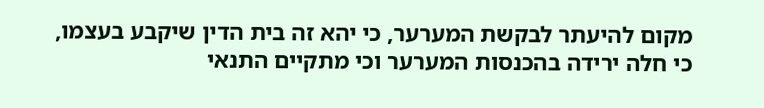מקום להיעתר לבקשת המערער, כי יהא זה בית הדין שיקבע בעצמו, כי חלה ירידה בהכנסות המערער וכי מתקיים התנאי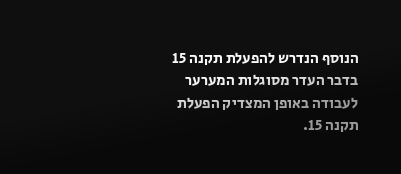הנוסף הנדרש להפעלת תקנה 15 בדבר העדר מסוגלות המערער לעבודה באופן המצדיק הפעלת תקנה 15.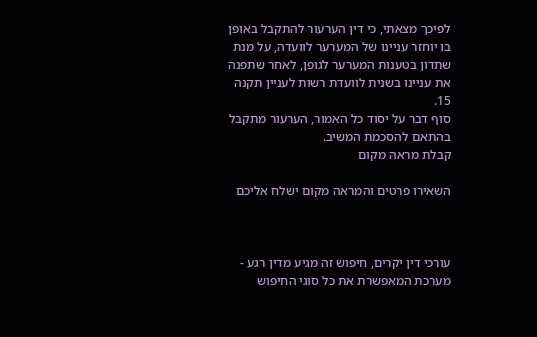לפיכך מצאתי, כי דין הערעור להתקבל באופן בו יוחזר עניינו של המערער לוועדה, על מנת שתדון בטענות המערער לגופן, לאחר שתפנה את עניינו בשנית לוועדת רשות לעניין תקנה 15.
סוף דבר על יסוד כל האמור, הערעור מתקבל בהתאם להסכמת המשיב.
קבלת מראה מקום

השאירו פרטים והמראה מקום ישלח אליכם



עורכי דין יקרים, חיפוש זה מגיע מדין רגע - מערכת המאפשרת את כל סוגי החיפוש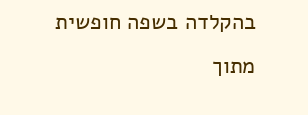בהקלדה בשפה חופשית מתוך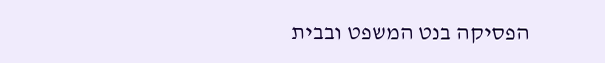הפסיקה בנט המשפט ובבית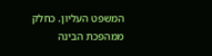המשפט העליון. כחלק ממהפכת הבינה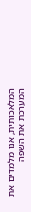המלאכותית, אנו מלמדים את המערכת את השפה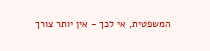המשפטית, אי לכך - אין יותר צורך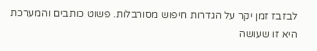לבזבז זמן יקר על הגדרות חיפוש מסורבלות. פשוט כותבים והמערכת היא זו שעושה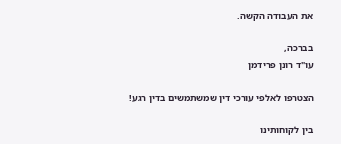את העבודה הקשה.

בברכה,
עו"ד רונן פרידמן

הצטרפו לאלפי עורכי דין שמשתמשים בדין רגע!

בין לקוחותינו